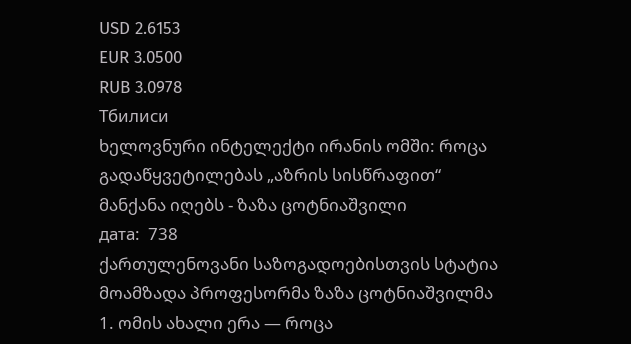USD 2.6153
EUR 3.0500
RUB 3.0978
Тбилиси
ხელოვნური ინტელექტი ირანის ომში: როცა გადაწყვეტილებას „აზრის სისწრაფით“ მანქანა იღებს - ზაზა ცოტნიაშვილი
дата:  738
ქართულენოვანი საზოგადოებისთვის სტატია მოამზადა პროფესორმა ზაზა ცოტნიაშვილმა
1. ომის ახალი ერა — როცა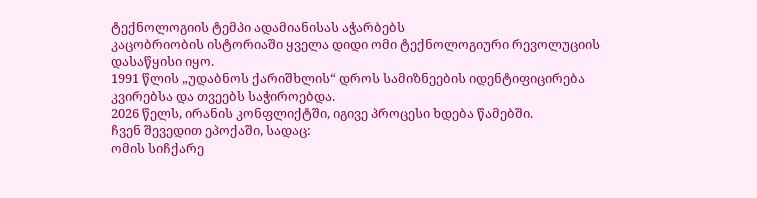ტექნოლოგიის ტემპი ადამიანისას აჭარბებს
კაცობრიობის ისტორიაში ყველა დიდი ომი ტექნოლოგიური რევოლუციის დასაწყისი იყო.
1991 წლის „უდაბნოს ქარიშხლის“ დროს სამიზნეების იდენტიფიცირება კვირებსა და თვეებს საჭიროებდა.
2026 წელს, ირანის კონფლიქტში, იგივე პროცესი ხდება წამებში.
ჩვენ შევედით ეპოქაში, სადაც:
ომის სიჩქარე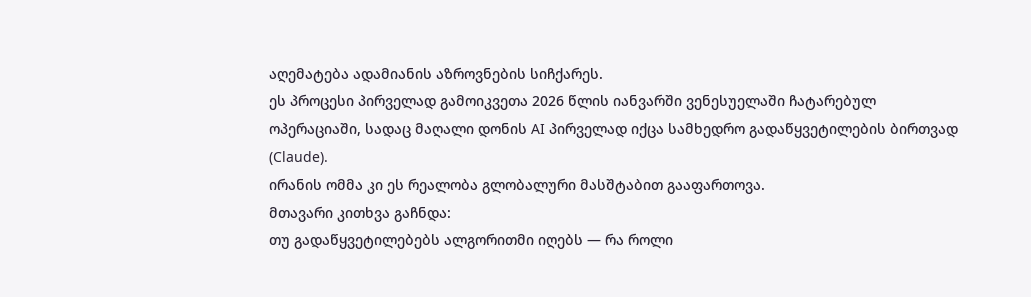აღემატება ადამიანის აზროვნების სიჩქარეს.
ეს პროცესი პირველად გამოიკვეთა 2026 წლის იანვარში ვენესუელაში ჩატარებულ ოპერაციაში, სადაც მაღალი დონის AI პირველად იქცა სამხედრო გადაწყვეტილების ბირთვად (Claude).
ირანის ომმა კი ეს რეალობა გლობალური მასშტაბით გააფართოვა.
მთავარი კითხვა გაჩნდა:
თუ გადაწყვეტილებებს ალგორითმი იღებს — რა როლი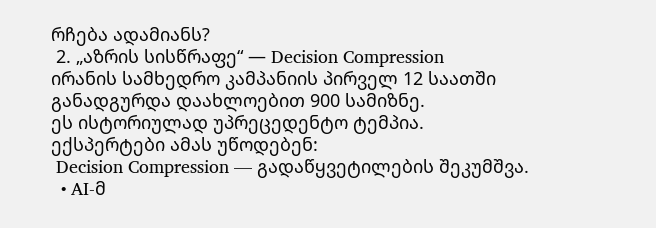რჩება ადამიანს?
 2. „აზრის სისწრაფე“ — Decision Compression
ირანის სამხედრო კამპანიის პირველ 12 საათში განადგურდა დაახლოებით 900 სამიზნე.
ეს ისტორიულად უპრეცედენტო ტემპია.
ექსპერტები ამას უწოდებენ:
 Decision Compression — გადაწყვეტილების შეკუმშვა.
  • AI-მ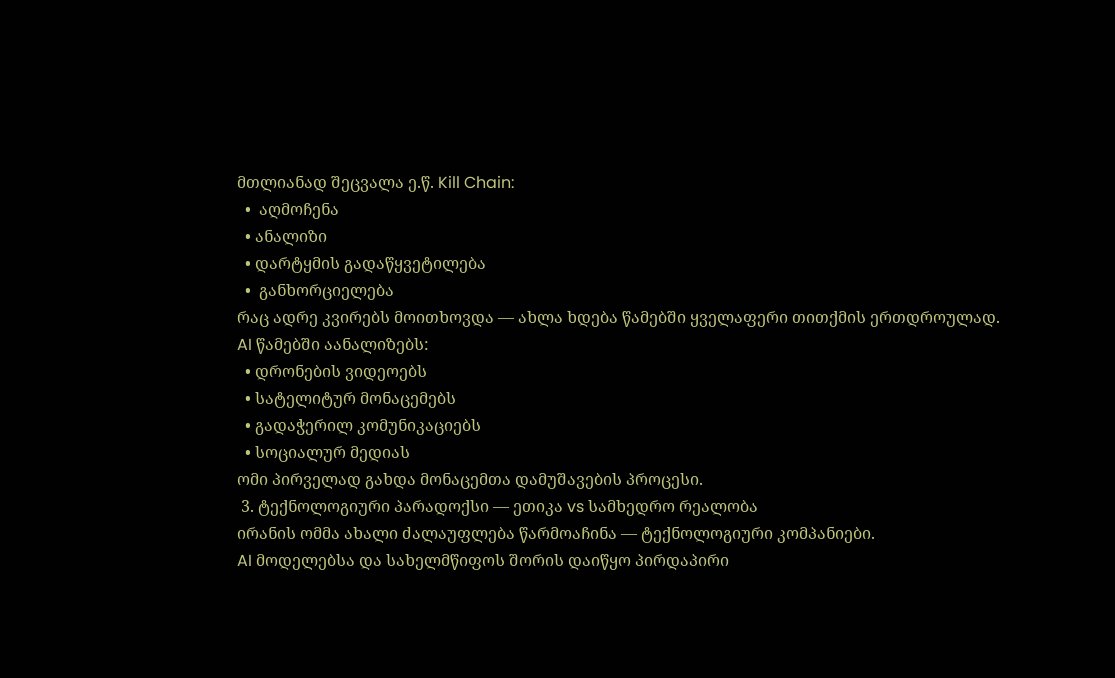მთლიანად შეცვალა ე.წ. Kill Chain:
  •  აღმოჩენა
  • ანალიზი
  • დარტყმის გადაწყვეტილება
  •  განხორციელება
რაც ადრე კვირებს მოითხოვდა — ახლა ხდება წამებში ყველაფერი თითქმის ერთდროულად.
AI წამებში აანალიზებს:
  • დრონების ვიდეოებს
  • სატელიტურ მონაცემებს
  • გადაჭერილ კომუნიკაციებს
  • სოციალურ მედიას
ომი პირველად გახდა მონაცემთა დამუშავების პროცესი.
 3. ტექნოლოგიური პარადოქსი — ეთიკა vs სამხედრო რეალობა
ირანის ომმა ახალი ძალაუფლება წარმოაჩინა — ტექნოლოგიური კომპანიები.
AI მოდელებსა და სახელმწიფოს შორის დაიწყო პირდაპირი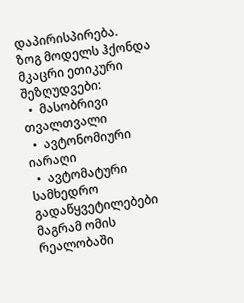დაპირისპირება.
ზოგ მოდელს ჰქონდა მკაცრი ეთიკური შეზღუდვები:
  •  მასობრივი თვალთვალი
  •  ავტონომიური იარაღი
  •  ავტომატური სამხედრო გადაწყვეტილებები
მაგრამ ომის რეალობაში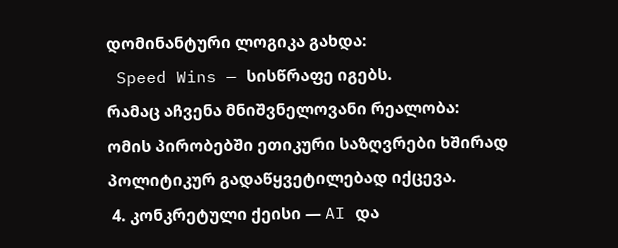დომინანტური ლოგიკა გახდა:
 Speed Wins — სისწრაფე იგებს.
რამაც აჩვენა მნიშვნელოვანი რეალობა:
ომის პირობებში ეთიკური საზღვრები ხშირად პოლიტიკურ გადაწყვეტილებად იქცევა.
 4. კონკრეტული ქეისი — AI და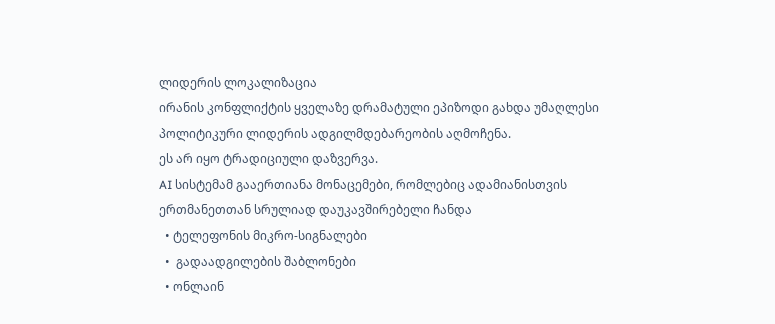ლიდერის ლოკალიზაცია
ირანის კონფლიქტის ყველაზე დრამატული ეპიზოდი გახდა უმაღლესი პოლიტიკური ლიდერის ადგილმდებარეობის აღმოჩენა.
ეს არ იყო ტრადიციული დაზვერვა.
AI სისტემამ გააერთიანა მონაცემები, რომლებიც ადამიანისთვის ერთმანეთთან სრულიად დაუკავშირებელი ჩანდა
  • ტელეფონის მიკრო-სიგნალები
  •  გადაადგილების შაბლონები
  • ონლაინ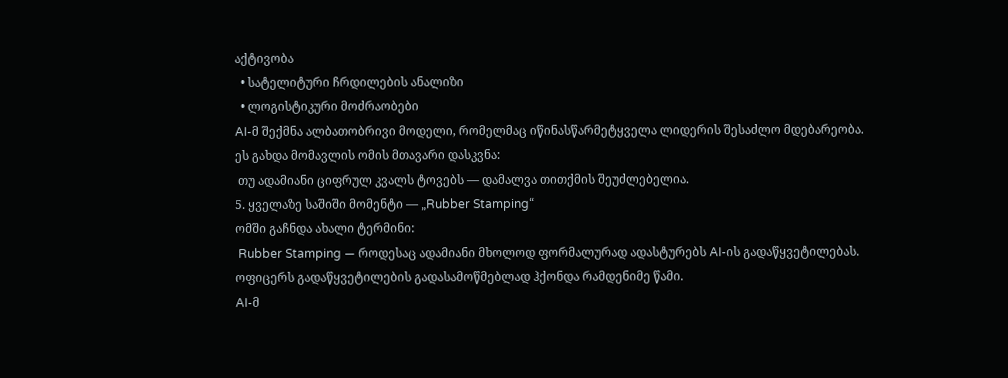აქტივობა
  • სატელიტური ჩრდილების ანალიზი
  • ლოგისტიკური მოძრაობები
AI-მ შექმნა ალბათობრივი მოდელი, რომელმაც იწინასწარმეტყველა ლიდერის შესაძლო მდებარეობა.
ეს გახდა მომავლის ომის მთავარი დასკვნა:
 თუ ადამიანი ციფრულ კვალს ტოვებს — დამალვა თითქმის შეუძლებელია.
5. ყველაზე საშიში მომენტი — „Rubber Stamping“
ომში გაჩნდა ახალი ტერმინი:
 Rubber Stamping — როდესაც ადამიანი მხოლოდ ფორმალურად ადასტურებს AI-ის გადაწყვეტილებას.
ოფიცერს გადაწყვეტილების გადასამოწმებლად ჰქონდა რამდენიმე წამი.
AI-მ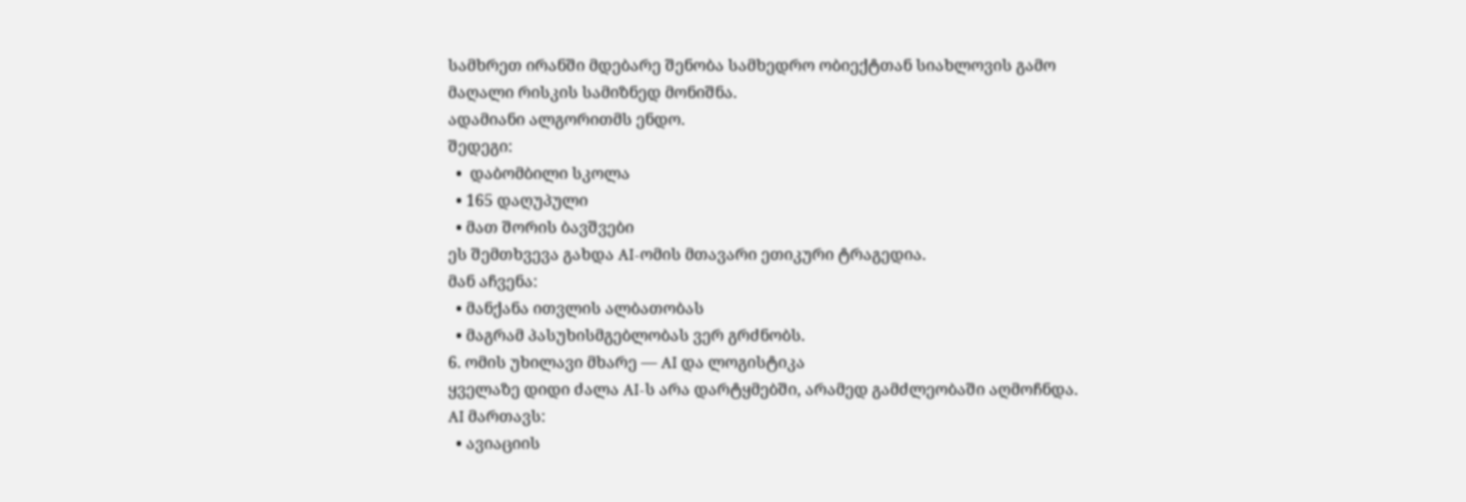სამხრეთ ირანში მდებარე შენობა სამხედრო ობიექტთან სიახლოვის გამო მაღალი რისკის სამიზნედ მონიშნა.
ადამიანი ალგორითმს ენდო.
შედეგი:
  •  დაბომბილი სკოლა
  • 165 დაღუპული
  • მათ შორის ბავშვები
ეს შემთხვევა გახდა AI-ომის მთავარი ეთიკური ტრაგედია.
მან აჩვენა:
  • მანქანა ითვლის ალბათობას
  • მაგრამ პასუხისმგებლობას ვერ გრძნობს.
6. ომის უხილავი მხარე — AI და ლოგისტიკა
ყველაზე დიდი ძალა AI-ს არა დარტყმებში, არამედ გამძლეობაში აღმოჩნდა.
AI მართავს:
  • ავიაციის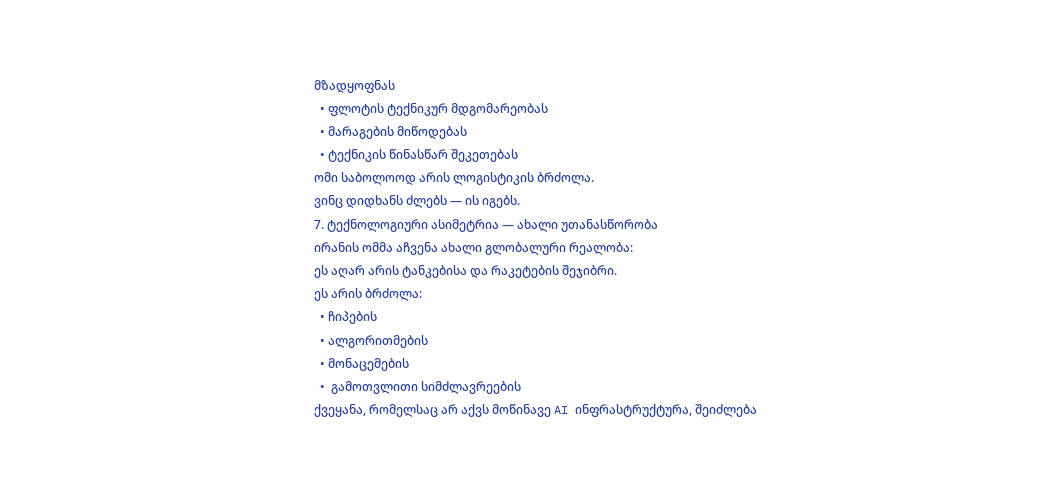მზადყოფნას
  • ფლოტის ტექნიკურ მდგომარეობას
  • მარაგების მიწოდებას
  • ტექნიკის წინასწარ შეკეთებას
ომი საბოლოოდ არის ლოგისტიკის ბრძოლა.
ვინც დიდხანს ძლებს — ის იგებს.
7. ტექნოლოგიური ასიმეტრია — ახალი უთანასწორობა
ირანის ომმა აჩვენა ახალი გლობალური რეალობა:
ეს აღარ არის ტანკებისა და რაკეტების შეჯიბრი.
ეს არის ბრძოლა:
  • ჩიპების
  • ალგორითმების
  • მონაცემების
  •  გამოთვლითი სიმძლავრეების
ქვეყანა, რომელსაც არ აქვს მოწინავე AI ინფრასტრუქტურა, შეიძლება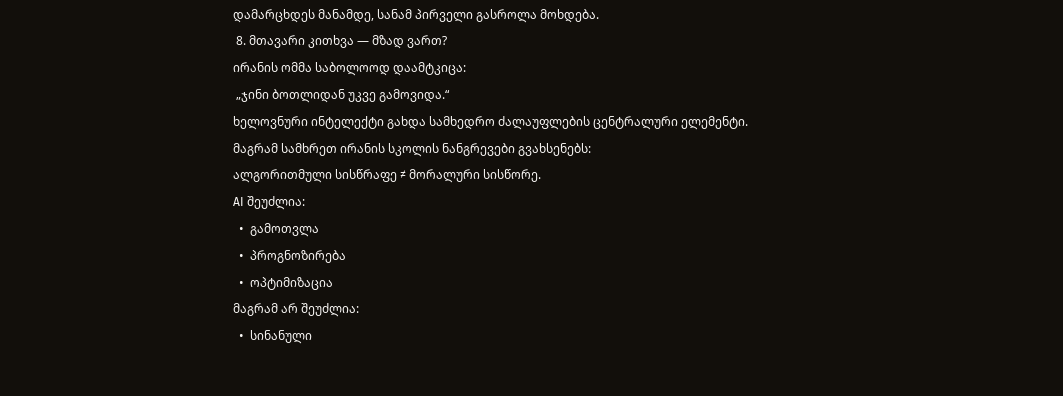დამარცხდეს მანამდე, სანამ პირველი გასროლა მოხდება.
 8. მთავარი კითხვა — მზად ვართ?
ირანის ომმა საბოლოოდ დაამტკიცა:
 „ჯინი ბოთლიდან უკვე გამოვიდა.“
ხელოვნური ინტელექტი გახდა სამხედრო ძალაუფლების ცენტრალური ელემენტი.
მაგრამ სამხრეთ ირანის სკოლის ნანგრევები გვახსენებს:
ალგორითმული სისწრაფე ≠ მორალური სისწორე.
AI შეუძლია:
  •  გამოთვლა
  •  პროგნოზირება
  •  ოპტიმიზაცია
მაგრამ არ შეუძლია:
  •  სინანული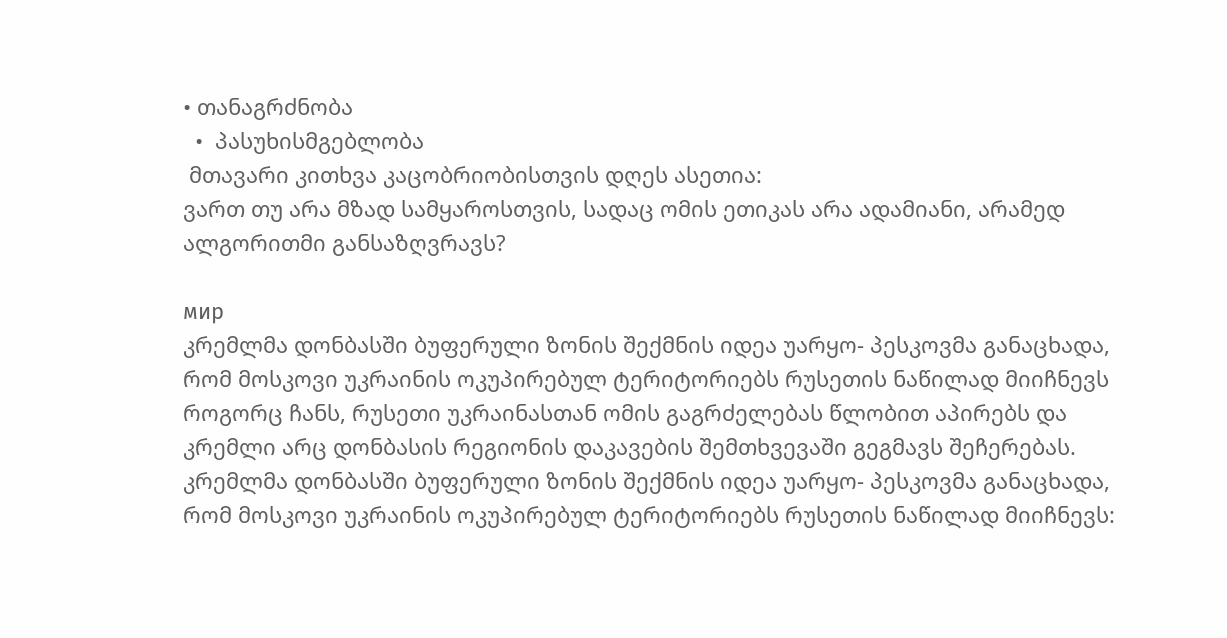• თანაგრძნობა
  •  პასუხისმგებლობა
 მთავარი კითხვა კაცობრიობისთვის დღეს ასეთია:
ვართ თუ არა მზად სამყაროსთვის, სადაც ომის ეთიკას არა ადამიანი, არამედ ალგორითმი განსაზღვრავს?

мир
კრემლმა დონბასში ბუფერული ზონის შექმნის იდეა უარყო- პესკოვმა განაცხადა, რომ მოსკოვი უკრაინის ოკუპირებულ ტერიტორიებს რუსეთის ნაწილად მიიჩნევს
როგორც ჩანს, რუსეთი უკრაინასთან ომის გაგრძელებას წლობით აპირებს და კრემლი არც დონბასის რეგიონის დაკავების შემთხვევაში გეგმავს შეჩერებას.
კრემლმა დონბასში ბუფერული ზონის შექმნის იდეა უარყო- პესკოვმა განაცხადა, რომ მოსკოვი უკრაინის ოკუპირებულ ტერიტორიებს რუსეთის ნაწილად მიიჩნევს: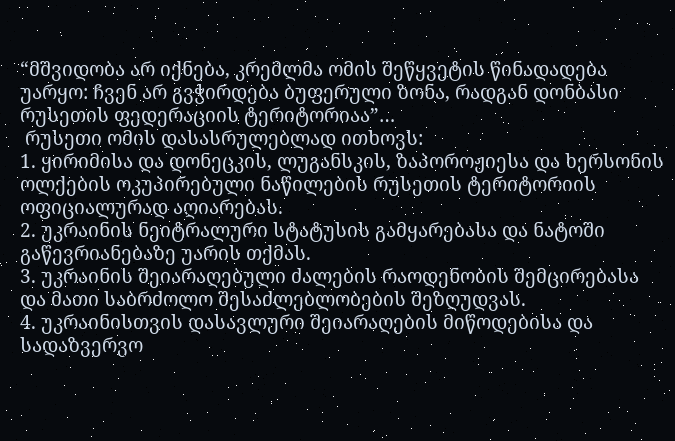“მშვიდობა არ იქნება, კრემლმა ომის შეწყვეტის წინადადება უარყო: ჩვენ არ გვჭირდება ბუფერული ზონა, რადგან დონბასი რუსეთის ფედერაციის ტერიტორიაა”…
 რუსეთი ომის დასასრულებლად ითხოვს:
1. ყირიმისა და დონეცკის, ლუგანსკის, ზაპოროჟიესა და ხერსონის ოლქების ოკუპირებული ნაწილების რუსეთის ტერიტორიის ოფიციალურად აღიარებას.
2. უკრაინის ნეიტრალური სტატუსის გამყარებასა და ნატოში გაწევრიანებაზე უარის თქმას.
3. უკრაინის შეიარაღებული ძალების რაოდენობის შემცირებასა და მათი საბრძოლო შესაძლებლობების შეზღუდვას.
4. უკრაინისთვის დასავლური შეიარაღების მიწოდებისა და სადაზვერვო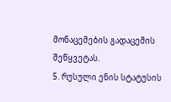მონაცემების გადაცემის შეწყვეტას.
5. რუსული ენის სტატუსის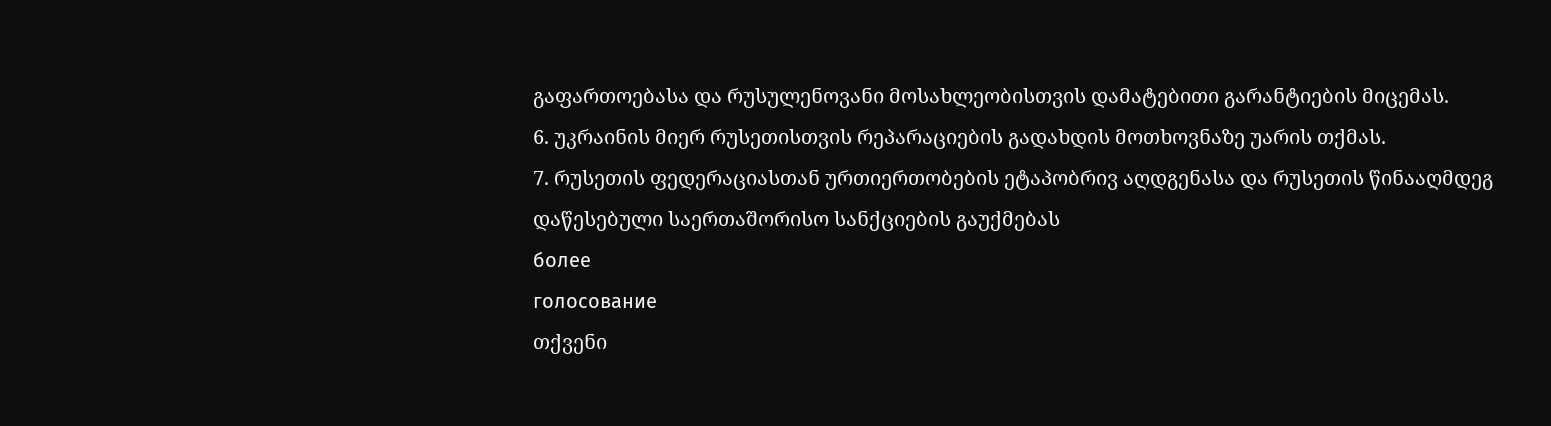გაფართოებასა და რუსულენოვანი მოსახლეობისთვის დამატებითი გარანტიების მიცემას.
6. უკრაინის მიერ რუსეთისთვის რეპარაციების გადახდის მოთხოვნაზე უარის თქმას.
7. რუსეთის ფედერაციასთან ურთიერთობების ეტაპობრივ აღდგენასა და რუსეთის წინააღმდეგ დაწესებული საერთაშორისო სანქციების გაუქმებას
более
голосование
თქვენი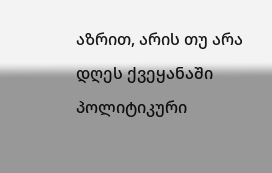აზრით, არის თუ არა დღეს ქვეყანაში პოლიტიკური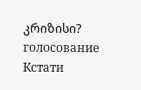კრიზისი?
голосование
Кстати